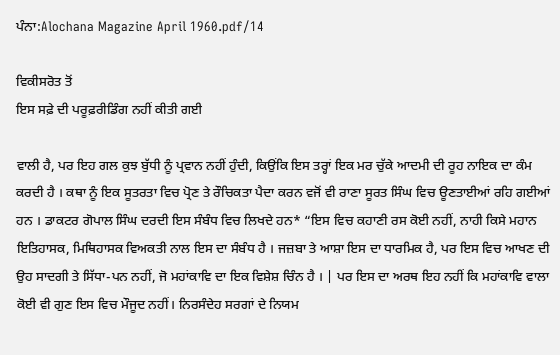ਪੰਨਾ:Alochana Magazine April 1960.pdf/14

ਵਿਕੀਸਰੋਤ ਤੋਂ
ਇਸ ਸਫ਼ੇ ਦੀ ਪਰੂਫ਼ਰੀਡਿੰਗ ਨਹੀਂ ਕੀਤੀ ਗਈ

ਵਾਲੀ ਹੈ, ਪਰ ਇਹ ਗਲ ਕੁਝ ਬੁੱਧੀ ਨੂੰ ਪ੍ਰਵਾਨ ਨਹੀਂ ਹੁੰਦੀ, ਕਿਉਂਕਿ ਇਸ ਤਰ੍ਹਾਂ ਇਕ ਮਰ ਚੁੱਕੇ ਆਦਮੀ ਦੀ ਰੂਹ ਨਾਇਕ ਦਾ ਕੰਮ ਕਰਦੀ ਹੈ । ਕਥਾ ਨੂੰ ਇਕ ਸੂਤਰਤਾ ਵਿਚ ਪ੍ਰੋਣ ਤੇ ਰੌਚਿਕਤਾ ਪੈਦਾ ਕਰਨ ਵਜੋਂ ਵੀ ਰਾਣਾ ਸੂਰਤ ਸਿੰਘ ਵਿਚ ਊਣਤਾਈਆਂ ਰਹਿ ਗਈਆਂ ਹਨ । ਡਾਕਟਰ ਗੋਪਾਲ ਸਿੰਘ ਦਰਦੀ ਇਸ ਸੰਬੰਧ ਵਿਚ ਲਿਖਦੇ ਹਨ* “ਇਸ ਵਿਚ ਕਹਾਣੀ ਰਸ ਕੋਈ ਨਹੀਂ, ਨਾਹੀ ਕਿਸੇ ਮਹਾਨ ਇਤਿਹਾਸਕ, ਮਿਥਿਹਾਸਕ ਵਿਅਕਤੀ ਨਾਲ ਇਸ ਦਾ ਸੰਬੰਧ ਹੈ । ਜਜ਼ਬਾ ਤੇ ਆਸ਼ਾ ਇਸ ਦਾ ਧਾਰਮਿਕ ਹੈ, ਪਰ ਇਸ ਵਿਚ ਆਖਣ ਦੀ ਉਹ ਸਾਦਗੀ ਤੇ ਸਿੱਧਾ-ਪਨ ਨਹੀਂ, ਜੋ ਮਹਾਂਕਾਵਿ ਦਾ ਇਕ ਵਿਸ਼ੇਸ਼ ਚਿੰਨ ਹੈ । | ਪਰ ਇਸ ਦਾ ਅਰਥ ਇਹ ਨਹੀਂ ਕਿ ਮਹਾਂਕਾਵਿ ਵਾਲਾ ਕੋਈ ਵੀ ਗੁਣ ਇਸ ਵਿਚ ਮੌਜੂਦ ਨਹੀਂ। ਨਿਰਸੰਦੇਹ ਸਰਗਾਂ ਦੇ ਨਿਯਮ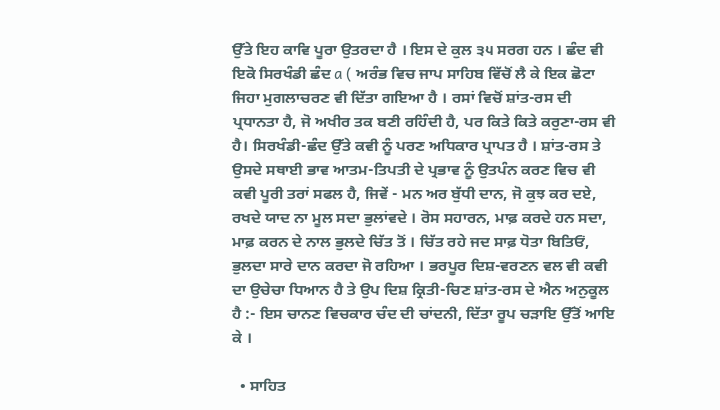ਉੱਤੇ ਇਹ ਕਾਵਿ ਪੂਰਾ ਉਤਰਦਾ ਹੈ । ਇਸ ਦੇ ਕੁਲ ੩੫ ਸਰਗ ਹਨ । ਛੰਦ ਵੀ ਇਕੋ ਸਿਰਖੰਡੀ ਛੰਦ a ( ਅਰੰਭ ਵਿਚ ਜਾਪ ਸਾਹਿਬ ਵਿੱਚੋਂ ਲੈ ਕੇ ਇਕ ਛੋਟਾ ਜਿਹਾ ਮੁਗਲਾਚਰਣ ਵੀ ਦਿੱਤਾ ਗਇਆ ਹੈ । ਰਸਾਂ ਵਿਚੋਂ ਸ਼ਾਂਤ-ਰਸ ਦੀ ਪ੍ਰਧਾਨਤਾ ਹੈ, ਜੋ ਅਖੀਰ ਤਕ ਬਣੀ ਰਹਿੰਦੀ ਹੈ, ਪਰ ਕਿਤੇ ਕਿਤੇ ਕਰੁਣਾ-ਰਸ ਵੀ ਹੈ। ਸਿਰਖੰਡੀ-ਛੰਦ ਉੱਤੇ ਕਵੀ ਨੂੰ ਪਰਣ ਅਧਿਕਾਰ ਪ੍ਰਾਪਤ ਹੈ । ਸ਼ਾਂਤ-ਰਸ ਤੇ ਉਸਦੇ ਸਥਾਈ ਭਾਵ ਆਤਮ-ਤਿਪਤੀ ਦੇ ਪ੍ਰਭਾਵ ਨੂੰ ਉਤਪੰਨ ਕਰਣ ਵਿਚ ਵੀ ਕਵੀ ਪੂਰੀ ਤਰਾਂ ਸਫਲ ਹੈ, ਜਿਵੇਂ - ਮਨ ਅਰ ਬੁੱਧੀ ਦਾਨ, ਜੋ ਕੁਝ ਕਰ ਦਏ, ਰਖਦੇ ਯਾਦ ਨਾ ਮੂਲ ਸਦਾ ਭੁਲਾਂਵਦੇ । ਰੋਸ ਸਹਾਰਨ, ਮਾਫ਼ ਕਰਦੇ ਹਨ ਸਦਾ, ਮਾਫ਼ ਕਰਨ ਦੇ ਨਾਲ ਭੁਲਦੇ ਚਿੱਤ ਤੋਂ । ਚਿੱਤ ਰਹੇ ਜਦ ਸਾਫ਼ ਧੋਤਾ ਬਿਤਿਓਂ, ਭੁਲਦਾ ਸਾਰੇ ਦਾਨ ਕਰਦਾ ਜੋ ਰਹਿਆ । ਭਰਪੂਰ ਦਿਸ਼-ਵਰਣਨ ਵਲ ਵੀ ਕਵੀ ਦਾ ਉਚੇਚਾ ਧਿਆਨ ਹੈ ਤੇ ਉਪ ਦਿਸ਼ ਕ੍ਰਿਤੀ-ਚਿਣ ਸ਼ਾਂਤ-ਰਸ ਦੇ ਐਨ ਅਨੁਕੂਲ ਹੈ :- ਇਸ ਚਾਨਣ ਵਿਚਕਾਰ ਚੰਦ ਦੀ ਚਾਂਦਨੀ, ਦਿੱਤਾ ਰੂਪ ਚੜਾਇ ਉੱਤੋਂ ਆਇ ਕੇ ।

  • ਸਾਹਿਤ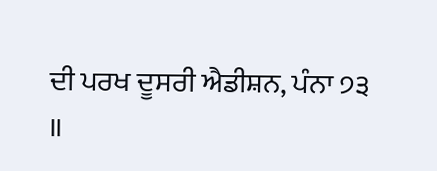ਦੀ ਪਰਖ ਦੂਸਰੀ ਐਡੀਸ਼ਨ, ਪੰਨਾ ੭੩ ॥